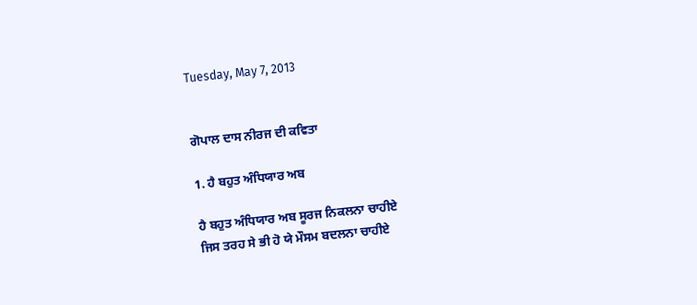Tuesday, May 7, 2013


ਗੋਪਾਲ ਦਾਸ ਨੀਰਜ ਦੀ ਕਵਿਤਾ

1. ਹੈ ਬਹੁਤ ਅੰਧਿਯਾਰ ਅਬ

ਹੈ ਬਹੁਤ ਅੰਧਿਯਾਰ ਅਬ ਸੂਰਜ ਨਿਕਲਨਾ ਚਾਹੀਏ
ਜਿਸ ਤਰਹ ਸੇ ਭੀ ਹੋ ਯੇ ਮੌਸਮ ਬਦਲਨਾ ਚਾਹੀਏ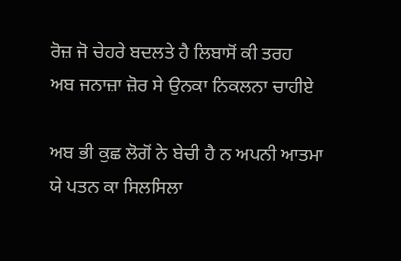ਰੋਜ਼ ਜੋ ਚੇਹਰੇ ਬਦਲਤੇ ਹੈ ਲਿਬਾਸੋਂ ਕੀ ਤਰਹ
ਅਬ ਜਨਾਜ਼ਾ ਜ਼ੋਰ ਸੇ ਉਨਕਾ ਨਿਕਲਨਾ ਚਾਹੀਏ

ਅਬ ਭੀ ਕੁਛ ਲੋਗੋਂ ਨੇ ਬੇਚੀ ਹੈ ਨ ਅਪਨੀ ਆਤਮਾ
ਯੇ ਪਤਨ ਕਾ ਸਿਲਸਿਲਾ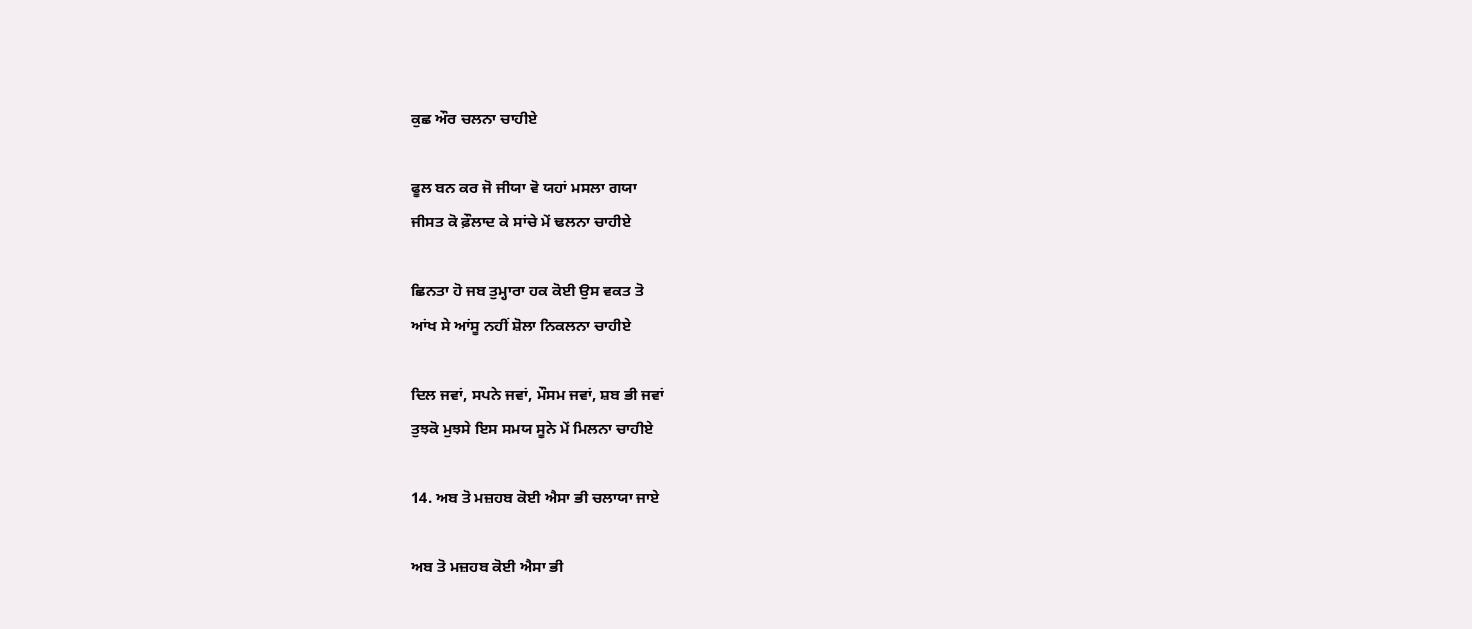ਕੁਛ ਔਰ ਚਲਨਾ ਚਾਹੀਏ

ਫੂਲ ਬਨ ਕਰ ਜੋ ਜੀਯਾ ਵੋ ਯਹਾਂ ਮਸਲਾ ਗਯਾ
ਜੀਸਤ ਕੋ ਫ਼ੌਲਾਦ ਕੇ ਸਾਂਚੇ ਮੇਂ ਢਲਨਾ ਚਾਹੀਏ

ਛਿਨਤਾ ਹੋ ਜਬ ਤੁਮ੍ਹਾਰਾ ਹਕ ਕੋਈ ਉਸ ਵਕਤ ਤੋ
ਆਂਖ ਸੇ ਆਂਸੂ ਨਹੀਂ ਸ਼ੋਲਾ ਨਿਕਲਨਾ ਚਾਹੀਏ

ਦਿਲ ਜਵਾਂ, ਸਪਨੇ ਜਵਾਂ, ਮੌਸਮ ਜਵਾਂ, ਸ਼ਬ ਭੀ ਜਵਾਂ
ਤੁਝਕੋ ਮੁਝਸੇ ਇਸ ਸਮਯ ਸੂਨੇ ਮੇਂ ਮਿਲਨਾ ਚਾਹੀਏ

14. ਅਬ ਤੋ ਮਜ਼ਹਬ ਕੋਈ ਐਸਾ ਭੀ ਚਲਾਯਾ ਜਾਏ

ਅਬ ਤੋ ਮਜ਼ਹਬ ਕੋਈ ਐਸਾ ਭੀ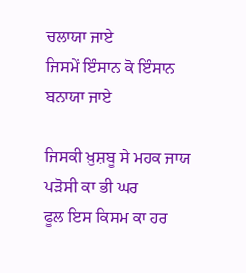ਚਲਾਯਾ ਜਾਏ
ਜਿਸਮੇਂ ਇੰਸਾਨ ਕੋ ਇੰਸਾਨ ਬਨਾਯਾ ਜਾਏ

ਜਿਸਕੀ ਖ਼ੁਸ਼ਬੂ ਸੇ ਮਹਕ ਜਾਯ ਪੜੋਸੀ ਕਾ ਭੀ ਘਰ
ਫੂਲ ਇਸ ਕਿਸਮ ਕਾ ਹਰ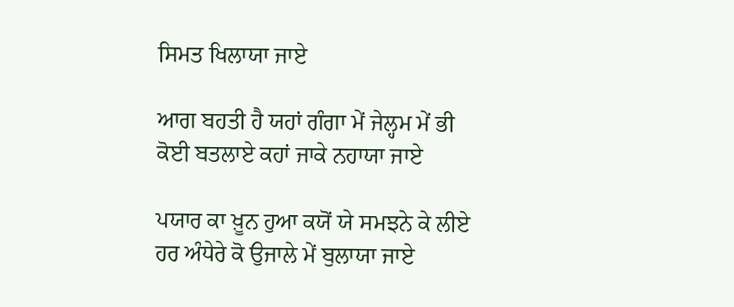ਸਿਮਤ ਖਿਲਾਯਾ ਜਾਏ

ਆਗ ਬਹਤੀ ਹੈ ਯਹਾਂ ਗੰਗਾ ਮੇਂ ਜੇਲ੍ਹਮ ਮੇਂ ਭੀ
ਕੋਈ ਬਤਲਾਏ ਕਹਾਂ ਜਾਕੇ ਨਹਾਯਾ ਜਾਏ

ਪਯਾਰ ਕਾ ਖ਼ੂਨ ਹੁਆ ਕਯੋਂ ਯੇ ਸਮਝਨੇ ਕੇ ਲੀਏ
ਹਰ ਅੰਧੇਰੇ ਕੋ ਉਜਾਲੇ ਮੇਂ ਬੁਲਾਯਾ ਜਾਏ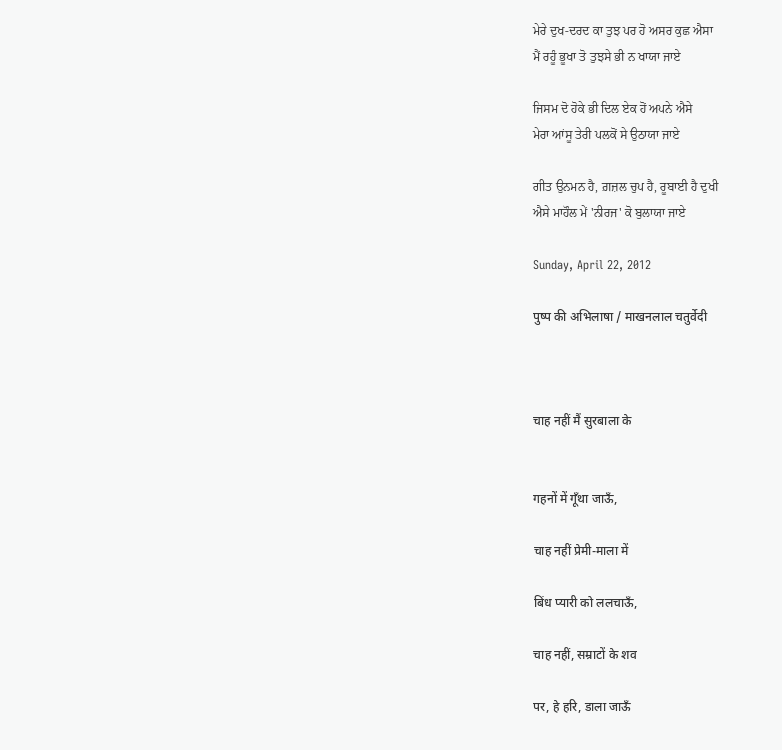ਮੇਰੇ ਦੁਖ-ਦਰਦ ਕਾ ਤੁਝ ਪਰ ਹੋ ਅਸਰ ਕੁਛ ਐਸਾ
ਮੈਂ ਰਹੂੰ ਭੂਖਾ ਤੋ ਤੁਝਸੇ ਭੀ ਨ ਖਾਯਾ ਜਾਏ

ਜਿਸਮ ਦੋ ਹੋਕੇ ਭੀ ਦਿਲ ਏਕ ਹੋਂ ਅਪਨੇ ਐਸੇ
ਮੇਰਾ ਆਂਸੂ ਤੇਰੀ ਪਲਕੋਂ ਸੇ ਉਠਾਯਾ ਜਾਏ

ਗੀਤ ਉਨਮਨ ਹੈ, ਗ਼ਜ਼ਲ ਚੁਪ ਹੈ, ਰੂਬਾਈ ਹੈ ਦੁਖੀ
ਐਸੇ ਮਾਹੌਲ ਮੇਂ 'ਨੀਰਜ' ਕੋ ਬੁਲਾਯਾ ਜਾਏ

Sunday, April 22, 2012

पुष्प की अभिलाषा / माखनलाल चतुर्वेदी



चाह नहीं मैं सुरबाला के


गहनों में गूँथा जाऊँ,

चाह नहीं प्रेमी-माला में

बिंध प्यारी को ललचाऊँ,

चाह नहीं, सम्राटों के शव

पर, हे हरि, डाला जाऊँ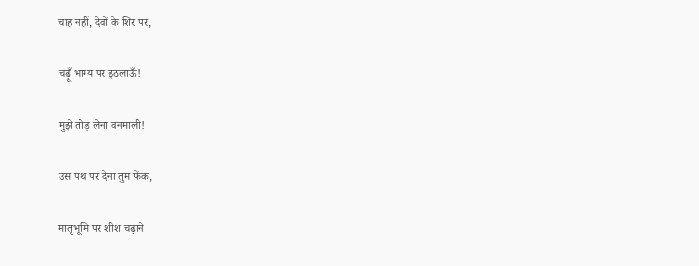चाह नहीं, देवों के शिर पर,

चढ़ूँ भाग्य पर इठलाऊँ!

मुझे तोड़ लेना वनमाली!

उस पथ पर देना तुम फेंक,

मातृभूमि पर शीश चढ़ाने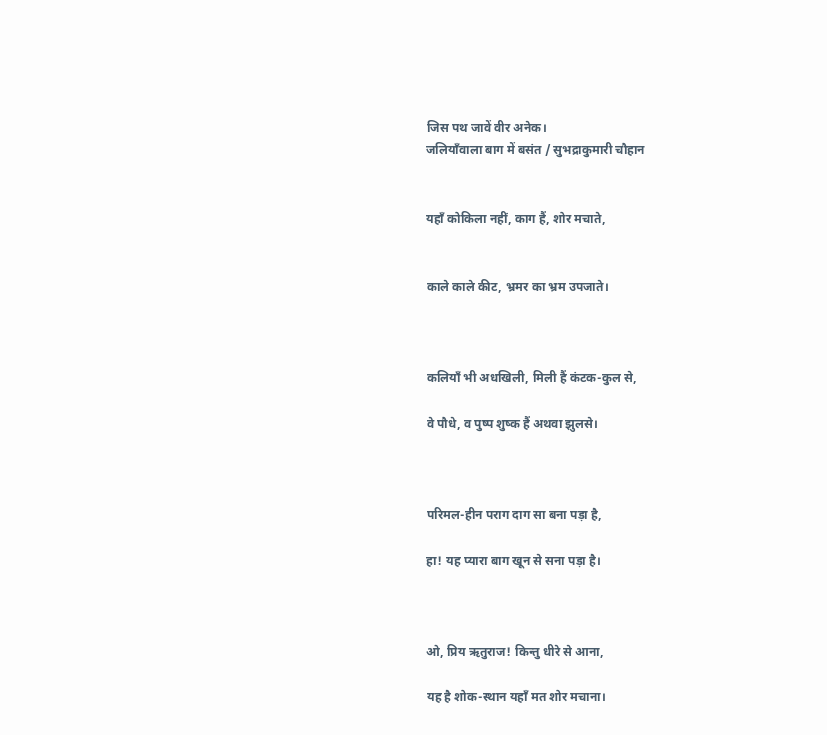जिस पथ जावें वीर अनेक।
जलियाँवाला बाग में बसंत / सुभद्राकुमारी चौहान


यहाँ कोकिला नहीं, काग हैं, शोर मचाते,


काले काले कीट, भ्रमर का भ्रम उपजाते।



कलियाँ भी अधखिली, मिली हैं कंटक-कुल से,

वे पौधे, व पुष्प शुष्क हैं अथवा झुलसे।



परिमल-हीन पराग दाग सा बना पड़ा है,

हा! यह प्यारा बाग खून से सना पड़ा है।



ओ, प्रिय ऋतुराज! किन्तु धीरे से आना,

यह है शोक-स्थान यहाँ मत शोर मचाना।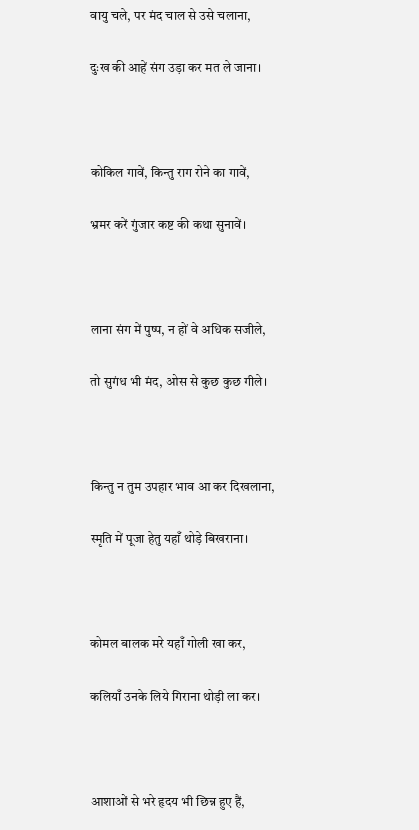वायु चले, पर मंद चाल से उसे चलाना,

दुःख की आहें संग उड़ा कर मत ले जाना।



कोकिल गावें, किन्तु राग रोने का गावें,

भ्रमर करें गुंजार कष्ट की कथा सुनावें।



लाना संग में पुष्प, न हों वे अधिक सजीले,

तो सुगंध भी मंद, ओस से कुछ कुछ गीले।



किन्तु न तुम उपहार भाव आ कर दिखलाना,

स्मृति में पूजा हेतु यहाँ थोड़े बिखराना।



कोमल बालक मरे यहाँ गोली खा कर,

कलियाँ उनके लिये गिराना थोड़ी ला कर।



आशाओं से भरे हृदय भी छिन्न हुए हैं,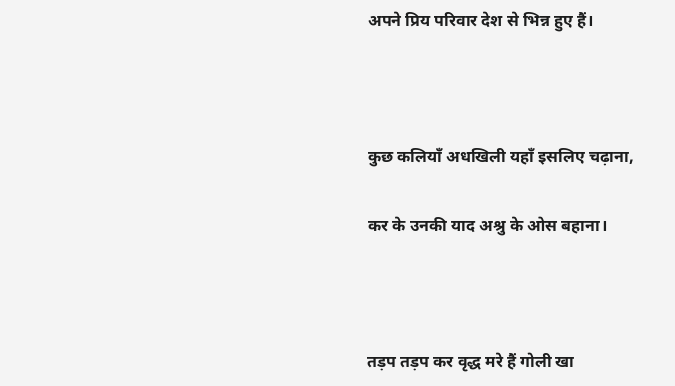अपने प्रिय परिवार देश से भिन्न हुए हैं।



कुछ कलियाँ अधखिली यहाँ इसलिए चढ़ाना,

कर के उनकी याद अश्रु के ओस बहाना।



तड़प तड़प कर वृद्ध मरे हैं गोली खा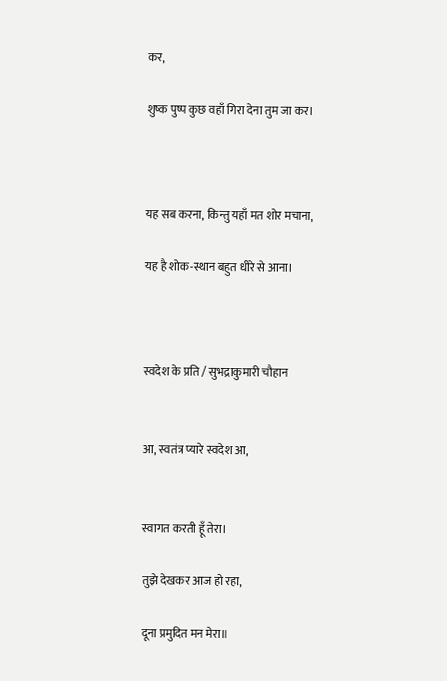कर,

शुष्क पुष्प कुछ वहाँ गिरा देना तुम जा कर।



यह सब करना, किन्तु यहाँ मत शोर मचाना,

यह है शोक-स्थान बहुत धीरे से आना।



स्वदेश के प्रति / सुभद्राकुमारी चौहान


आ, स्वतंत्र प्यारे स्वदेश आ,


स्वागत करती हूँ तेरा।

तुझे देखकर आज हो रहा,

दूना प्रमुदित मन मेरा॥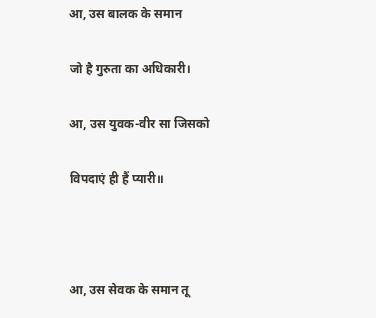आ, उस बालक के समान

जो है गुरुता का अधिकारी।

आ, उस युवक-वीर सा जिसको

विपदाएं ही हैं प्यारी॥



आ, उस सेवक के समान तू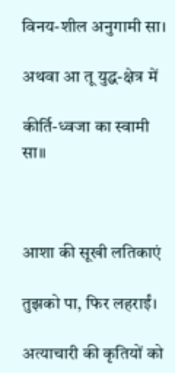विनय-शील अनुगामी सा।

अथवा आ तू युद्ध-क्षेत्र में

कीर्ति-ध्वजा का स्वामी सा॥



आशा की सूखी लतिकाएं

तुझको पा, फिर लहराईं।

अत्याचारी की कृतियों को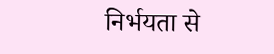निर्भयता से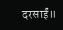दरसाईं॥